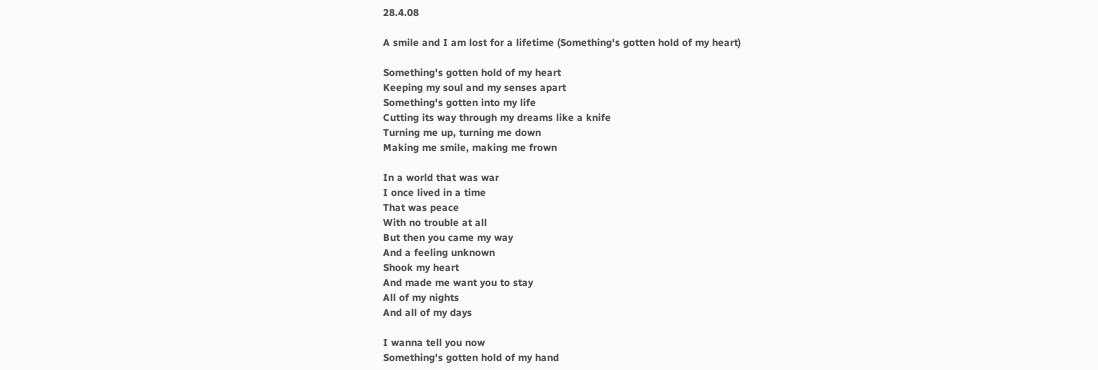28.4.08

A smile and I am lost for a lifetime (Something's gotten hold of my heart)

Something's gotten hold of my heart
Keeping my soul and my senses apart
Something's gotten into my life
Cutting its way through my dreams like a knife
Turning me up, turning me down
Making me smile, making me frown

In a world that was war
I once lived in a time
That was peace
With no trouble at all
But then you came my way
And a feeling unknown
Shook my heart
And made me want you to stay
All of my nights
And all of my days

I wanna tell you now
Something's gotten hold of my hand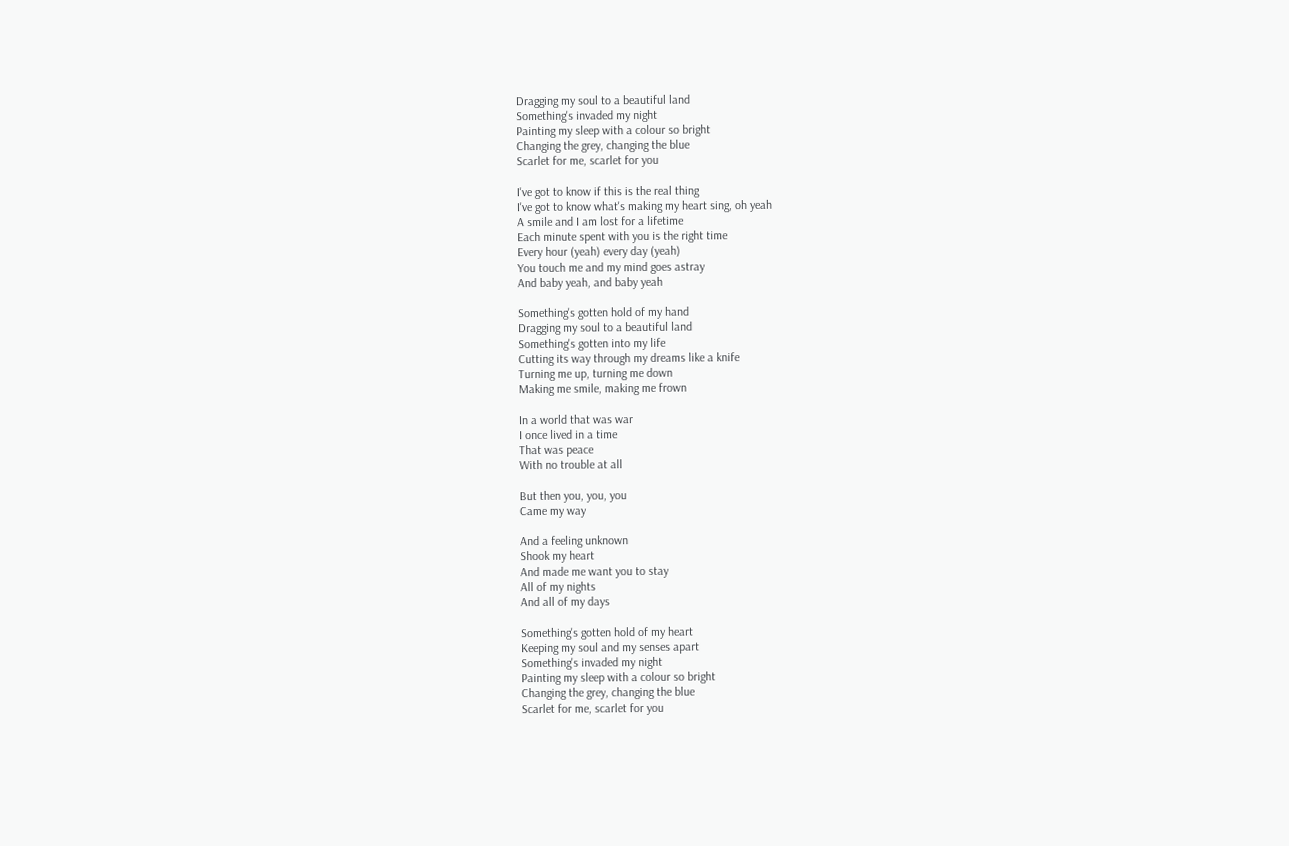Dragging my soul to a beautiful land
Something's invaded my night
Painting my sleep with a colour so bright
Changing the grey, changing the blue
Scarlet for me, scarlet for you

I've got to know if this is the real thing
I've got to know what's making my heart sing, oh yeah
A smile and I am lost for a lifetime
Each minute spent with you is the right time
Every hour (yeah) every day (yeah)
You touch me and my mind goes astray
And baby yeah, and baby yeah

Something's gotten hold of my hand
Dragging my soul to a beautiful land
Something's gotten into my life
Cutting its way through my dreams like a knife
Turning me up, turning me down
Making me smile, making me frown

In a world that was war
I once lived in a time
That was peace
With no trouble at all

But then you, you, you
Came my way

And a feeling unknown
Shook my heart
And made me want you to stay
All of my nights
And all of my days

Something's gotten hold of my heart
Keeping my soul and my senses apart
Something's invaded my night
Painting my sleep with a colour so bright
Changing the grey, changing the blue
Scarlet for me, scarlet for you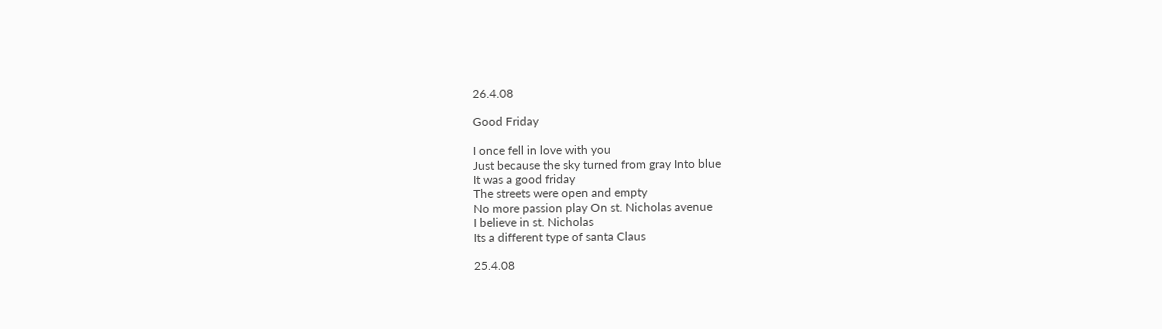26.4.08

Good Friday

I once fell in love with you
Just because the sky turned from gray Into blue
It was a good friday
The streets were open and empty
No more passion play On st. Nicholas avenue
I believe in st. Nicholas
Its a different type of santa Claus

25.4.08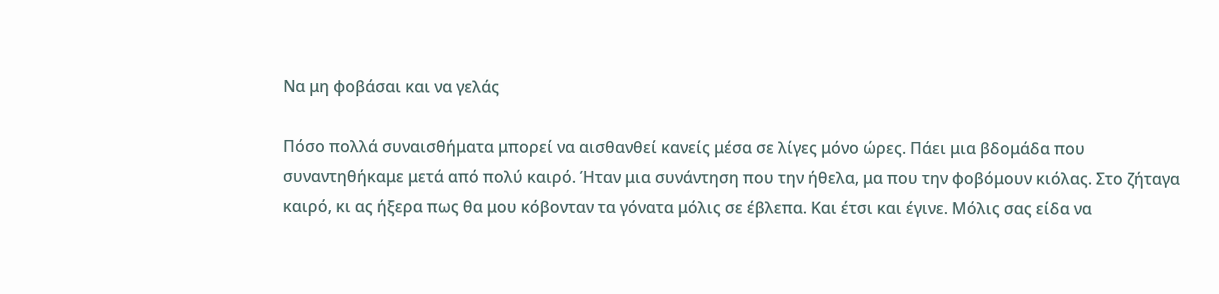Να μη φοβάσαι και να γελάς

Πόσο πολλά συναισθήματα μπορεί να αισθανθεί κανείς μέσα σε λίγες μόνο ώρες. Πάει μια βδομάδα που συναντηθήκαμε μετά από πολύ καιρό. Ήταν μια συνάντηση που την ήθελα, μα που την φοβόμουν κιόλας. Στο ζήταγα καιρό, κι ας ήξερα πως θα μου κόβονταν τα γόνατα μόλις σε έβλεπα. Και έτσι και έγινε. Μόλις σας είδα να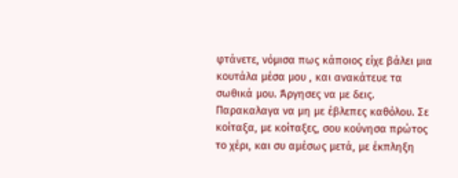φτάνετε, νόμισα πως κάποιος είχε βάλει μια κουτάλα μέσα μου , και ανακάτευε τα σωθικά μου. Άργησες να με δεις. Παρακαλαγα να μη με έβλεπες καθόλου. Σε κοίταξα, με κοίταξες, σου κούνησα πρώτος το χέρι, και συ αμέσως μετά, με έκπληξη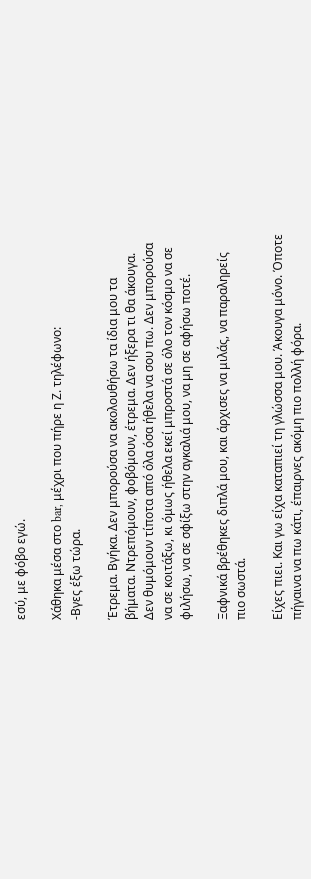εσύ, με φόβο εγώ.

Χάθηκα μέσα στο bar, μέχρι που πήρε η Ζ. τηλέφωνο:
-Βγες έξω τώρα.

Έτρεμα. Βγήκα. Δεν μπορούσα να ακολουθήσω τα ίδια μου τα βήματα. Ντρεπόμουν, φοβόμουν, έτρεμα. Δεν ήξερα τι θα άκουγα. Δεν θυμόμουν τίποτα από όλα όσα ήθελα να σου πω. Δεν μπορούσα να σε κοιτάξω, κι όμως ήθελα εκεί μπροστά σε όλο τον κόσμο να σε φιλήσω, να σε σφίξω στην αγκαλιά μου, να μη σε αφήσω ποτέ.

Ξαφνικά βρέθηκες διπλά μου, και άρχισες να μιλάς, να παραληρείς πιο σωστά.

Είχες πιει. Και γω είχα καταπιεί τη γλώσσα μου. Άκουγα μόνο. Όποτε πήγαινα να πω κάτι, έπαιρνες ακόμη πιο πολλή φόρα.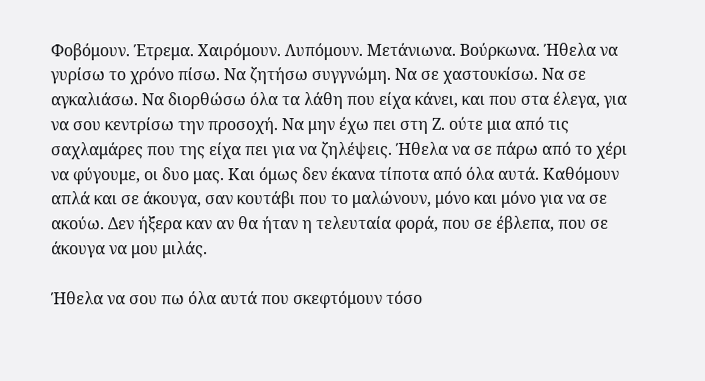Φοβόμουν. Έτρεμα. Χαιρόμουν. Λυπόμουν. Μετάνιωνα. Βούρκωνα. Ήθελα να γυρίσω το χρόνο πίσω. Να ζητήσω συγγνώμη. Να σε χαστουκίσω. Να σε αγκαλιάσω. Να διορθώσω όλα τα λάθη που είχα κάνει, και που στα έλεγα, για να σου κεντρίσω την προσοχή. Να μην έχω πει στη Ζ. ούτε μια από τις σαχλαμάρες που της είχα πει για να ζηλέψεις. Ήθελα να σε πάρω από το χέρι να φύγουμε, οι δυο μας. Και όμως δεν έκανα τίποτα από όλα αυτά. Καθόμουν απλά και σε άκουγα, σαν κουτάβι που το μαλώνουν, μόνο και μόνο για να σε ακούω. Δεν ήξερα καν αν θα ήταν η τελευταία φορά, που σε έβλεπα, που σε άκουγα να μου μιλάς.

Ήθελα να σου πω όλα αυτά που σκεφτόμουν τόσο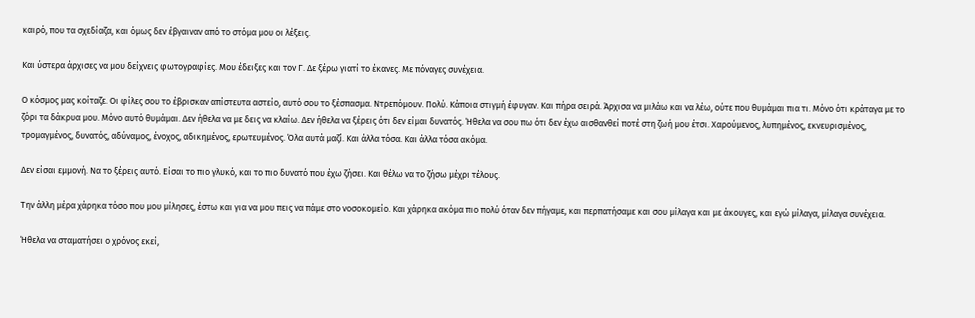καιρό, που τα σχεδίαζα, και όμως δεν έβγαιναν από το στόμα μου οι λέξεις.

Και ύστερα άρχισες να μου δείχνεις φωτογραφίες. Μου έδειξες και τον Γ. Δε ξέρω γιατί το έκανες. Με πόναγες συνέχεια.

Ο κόσμος μας κοίταζε. Οι φίλες σου το έβρισκαν απίστευτα αστείο, αυτό σου το ξέσπασμα. Ντρεπόμουν. Πολύ. Κάποια στιγμή έφυγαν. Και πήρα σειρά. Άρχισα να μιλάω και να λέω, ούτε που θυμάμαι πια τι. Μόνο ότι κράταγα με το ζόρι τα δάκρυα μου. Μόνο αυτό θυμάμαι. Δεν ήθελα να με δεις να κλαίω. Δεν ήθελα να ξέρεις ότι δεν είμαι δυνατός. Ήθελα να σου πω ότι δεν έχω αισθανθεί ποτέ στη ζωή μου έτσι. Χαρούμενος, λυπημένος, εκνευρισμένος, τρομαγμένος, δυνατός, αδύναμος, ένοχος, αδικημένος, ερωτευμένος. Όλα αυτά μαζί. Και άλλα τόσα. Και άλλα τόσα ακόμα.

Δεν είσαι εμμονή. Να το ξέρεις αυτό. Είσαι το πιο γλυκό, και το πιο δυνατό που έχω ζήσει. Και θέλω να το ζήσω μέχρι τέλους.

Την άλλη μέρα χάρηκα τόσο που μου μίλησες, έστω και για να μου πεις να πάμε στο νοσοκομείο. Και χάρηκα ακόμα πιο πολύ όταν δεν πήγαμε, και περπατήσαμε και σου μίλαγα και με άκουγες, και εγώ μίλαγα, μίλαγα συνέχεια.

Ήθελα να σταματήσει ο χρόνος εκεί,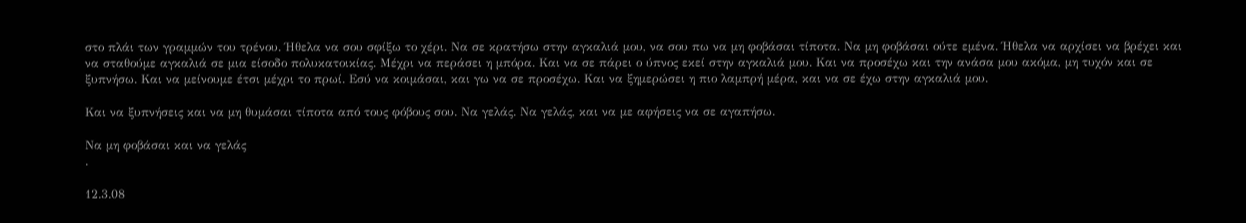στο πλάι των γραμμών του τρένου. Ήθελα να σου σφίξω το χέρι. Να σε κρατήσω στην αγκαλιά μου, να σου πω να μη φοβάσαι τίποτα. Να μη φοβάσαι ούτε εμένα. Ήθελα να αρχίσει να βρέχει και να σταθούμε αγκαλιά σε μια είσοδο πολυκατοικίας. Μέχρι να περάσει η μπόρα. Και να σε πάρει ο ύπνος εκεί στην αγκαλιά μου. Και να προσέχω και την ανάσα μου ακόμα, μη τυχόν και σε ξυπνήσω. Και να μείνουμε έτσι μέχρι το πρωί. Εσύ να κοιμάσαι, και γω να σε προσέχω. Και να ξημερώσει η πιο λαμπρή μέρα, και να σε έχω στην αγκαλιά μου.

Και να ξυπνήσεις και να μη θυμάσαι τίποτα από τους φόβους σου. Να γελάς. Να γελάς, και να με αφήσεις να σε αγαπήσω.

Να μη φοβάσαι και να γελάς
.

12.3.08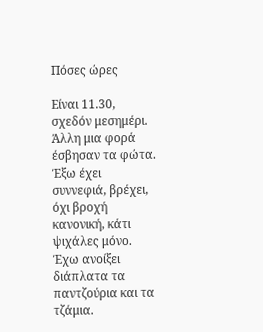Πόσες ώρες

Είναι 11.30, σχεδόν μεσημέρι.
Άλλη μια φορά έσβησαν τα φώτα.
Έξω έχει συννεφιά, βρέχει, όχι βροχή κανονική, κάτι ψιχάλες μόνο.
Έχω ανοίξει διάπλατα τα παντζούρια και τα τζάμια.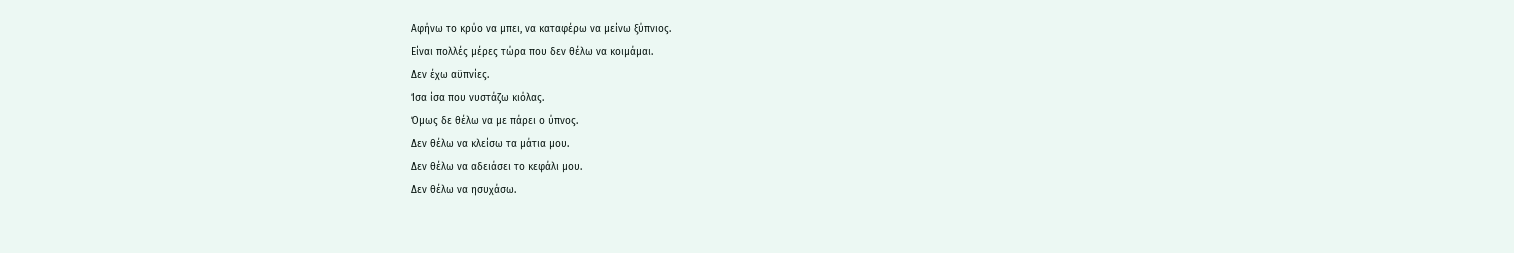Αφήνω το κρύο να μπει, να καταφέρω να μείνω ξύπνιος.
Είναι πολλές μέρες τώρα που δεν θέλω να κοιμάμαι.
Δεν έχω αϋπνίες.
Ίσα ίσα που νυστάζω κιόλας.
Όμως δε θέλω να με πάρει ο ύπνος.
Δεν θέλω να κλείσω τα μάτια μου.
Δεν θέλω να αδειάσει το κεφάλι μου.
Δεν θέλω να ησυχάσω.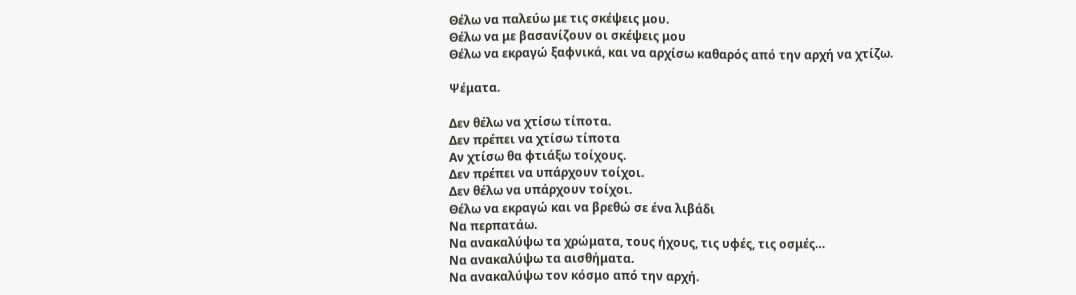Θέλω να παλεύω με τις σκέψεις μου.
Θέλω να με βασανίζουν οι σκέψεις μου
Θέλω να εκραγώ ξαφνικά, και να αρχίσω καθαρός από την αρχή να χτίζω.

Ψέματα.

Δεν θέλω να χτίσω τίποτα.
Δεν πρέπει να χτίσω τίποτα
Αν χτίσω θα φτιάξω τοίχους.
Δεν πρέπει να υπάρχουν τοίχοι.
Δεν θέλω να υπάρχουν τοίχοι.
Θέλω να εκραγώ και να βρεθώ σε ένα λιβάδι
Να περπατάω.
Να ανακαλύψω τα χρώματα, τους ήχους, τις υφές, τις οσμές…
Να ανακαλύψω τα αισθήματα.
Να ανακαλύψω τον κόσμο από την αρχή.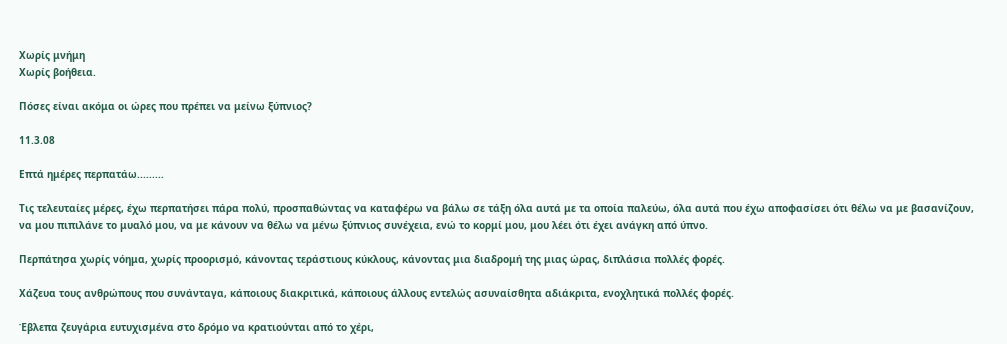Χωρίς μνήμη
Χωρίς βοήθεια.

Πόσες είναι ακόμα οι ώρες που πρέπει να μείνω ξύπνιος?

11.3.08

Επτά ημέρες περπατάω.........

Τις τελευταίες μέρες, έχω περπατήσει πάρα πολύ, προσπαθώντας να καταφέρω να βάλω σε τάξη όλα αυτά με τα οποία παλεύω, όλα αυτά που έχω αποφασίσει ότι θέλω να με βασανίζουν, να μου πιπιλάνε το μυαλό μου, να με κάνουν να θέλω να μένω ξύπνιος συνέχεια, ενώ το κορμί μου, μου λέει ότι έχει ανάγκη από ύπνο.

Περπάτησα χωρίς νόημα, χωρίς προορισμό, κάνοντας τεράστιους κύκλους, κάνοντας μια διαδρομή της μιας ώρας, διπλάσια πολλές φορές.

Χάζευα τους ανθρώπους που συνάνταγα, κάποιους διακριτικά, κάποιους άλλους εντελώς ασυναίσθητα αδιάκριτα, ενοχλητικά πολλές φορές.

Έβλεπα ζευγάρια ευτυχισμένα στο δρόμο να κρατιούνται από το χέρι,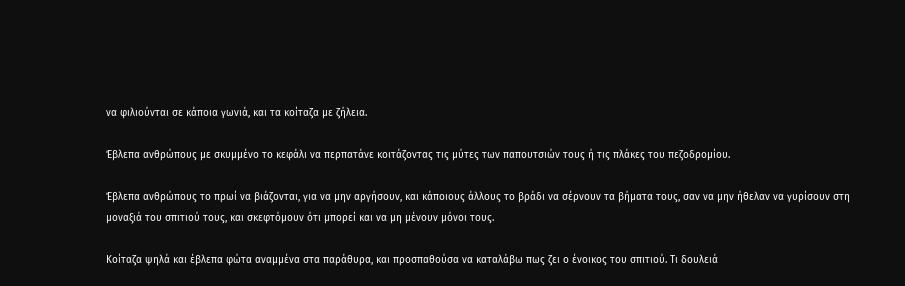να φιλιούνται σε κάποια γωνιά, και τα κοίταζα με ζήλεια.

Έβλεπα ανθρώπους με σκυμμένο το κεφάλι να περπατάνε κοιτάζοντας τις μύτες των παπουτσιών τους ή τις πλάκες του πεζοδρομίου.

Έβλεπα ανθρώπους το πρωί να βιάζονται, για να μην αργήσουν, και κάποιους άλλους το βράδι να σέρνουν τα βήματα τους, σαν να μην ήθελαν να γυρίσουν στη μοναξιά του σπιτιού τους, και σκεφτόμουν ότι μπορεί και να μη μένουν μόνοι τους.

Κοίταζα ψηλά και έβλεπα φώτα αναμμένα στα παράθυρα, και προσπαθούσα να καταλάβω πως ζει ο ένοικος του σπιτιού. Τι δουλειά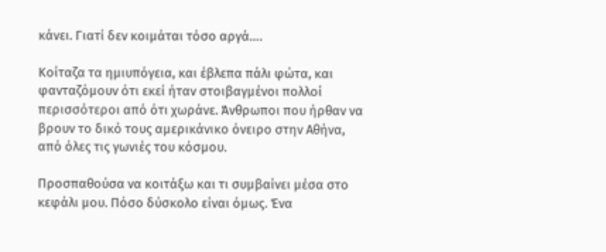κάνει. Γιατί δεν κοιμάται τόσο αργά….

Κοίταζα τα ημιυπόγεια, και έβλεπα πάλι φώτα, και φανταζόμουν ότι εκεί ήταν στοιβαγμένοι πολλοί περισσότεροι από ότι χωράνε. Άνθρωποι που ήρθαν να βρουν το δικό τους αμερικάνικο όνειρο στην Αθήνα, από όλες τις γωνιές του κόσμου.

Προσπαθούσα να κοιτάξω και τι συμβαίνει μέσα στο κεφάλι μου. Πόσο δύσκολο είναι όμως. Ένα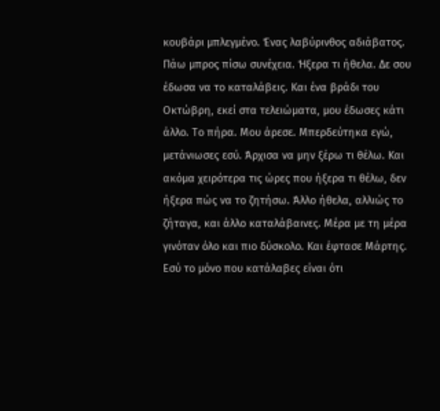κουβάρι μπλεγμένο. Ένας λαβύρινθος αδιάβατος. Πάω μπρος πίσω συνέχεια. Ήξερα τι ήθελα. Δε σου έδωσα να το καταλάβεις. Και ένα βράδι του Οκτώβρη, εκεί στα τελειώματα, μου έδωσες κάτι άλλο. Το πήρα. Μου άρεσε. Μπερδεύτηκα εγώ, μετάνιωσες εσύ. Άρχισα να μην ξέρω τι θέλω. Και ακόμα χειρότερα τις ώρες που ήξερα τι θέλω, δεν ήξερα πώς να το ζητήσω. Άλλο ήθελα, αλλιώς το ζήταγα, και άλλο καταλάβαινες. Μέρα με τη μέρα γινόταν όλο και πιο δύσκολο. Και έφτασε Μάρτης. Εσύ το μόνο που κατάλαβες είναι ότι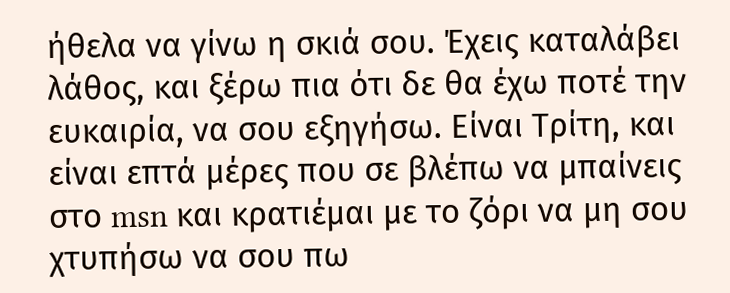ήθελα να γίνω η σκιά σου. Έχεις καταλάβει λάθος, και ξέρω πια ότι δε θα έχω ποτέ την ευκαιρία, να σου εξηγήσω. Είναι Τρίτη, και είναι επτά μέρες που σε βλέπω να μπαίνεις στο msn και κρατιέμαι με το ζόρι να μη σου χτυπήσω να σου πω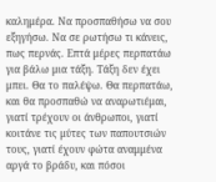καλημέρα. Να προσπαθήσω να σου εξηγήσω. Να σε ρωτήσω τι κάνεις, πως περνάς. Επτά μέρες περπατάω για βάλω μια τάξη. Τάξη δεν έχει μπει. Θα το παλέψω. Θα περπατάω, και θα προσπαθώ να αναρωτιέμαι, γιατί τρέχουν οι άνθρωποι, γιατί κοιτάνε τις μύτες των παπουτσιών τους, γιατί έχουν φώτα αναμμένα αργά το βράδυ, και πόσοι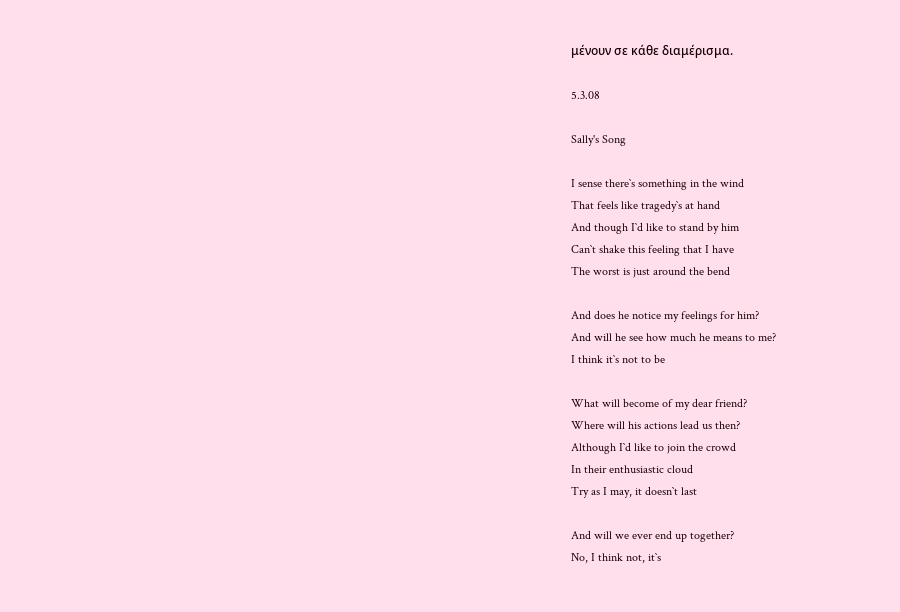μένουν σε κάθε διαμέρισμα.

5.3.08

Sally's Song

I sense there`s something in the wind
That feels like tragedy`s at hand
And though I`d like to stand by him
Can`t shake this feeling that I have
The worst is just around the bend

And does he notice my feelings for him?
And will he see how much he means to me?
I think it`s not to be

What will become of my dear friend?
Where will his actions lead us then?
Although I`d like to join the crowd
In their enthusiastic cloud
Try as I may, it doesn`t last

And will we ever end up together?
No, I think not, it`s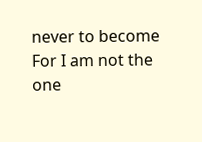never to become
For I am not the one